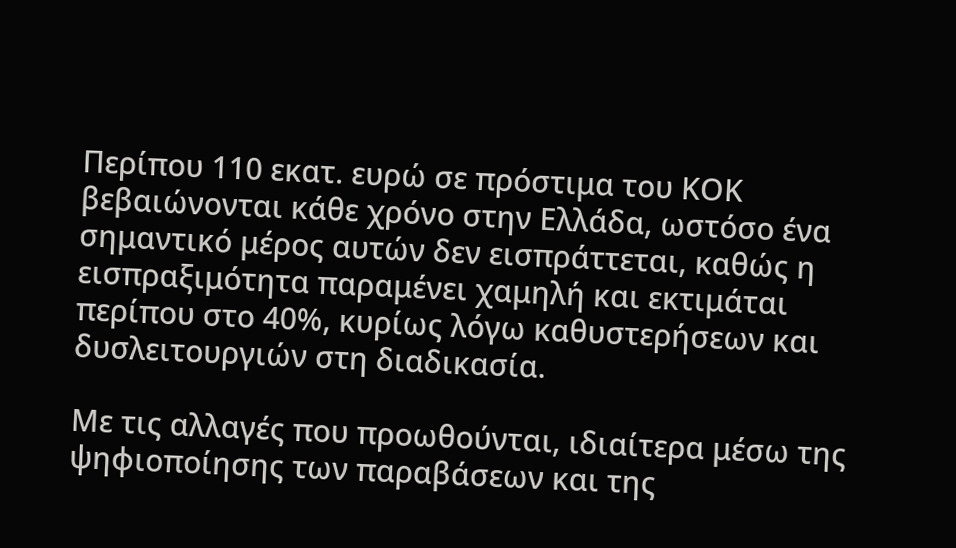Περίπου 110 εκατ. ευρώ σε πρόστιμα του ΚΟΚ βεβαιώνονται κάθε χρόνο στην Ελλάδα, ωστόσο ένα σημαντικό μέρος αυτών δεν εισπράττεται, καθώς η εισπραξιμότητα παραμένει χαμηλή και εκτιμάται περίπου στο 40%, κυρίως λόγω καθυστερήσεων και δυσλειτουργιών στη διαδικασία.

Με τις αλλαγές που προωθούνται, ιδιαίτερα μέσω της ψηφιοποίησης των παραβάσεων και της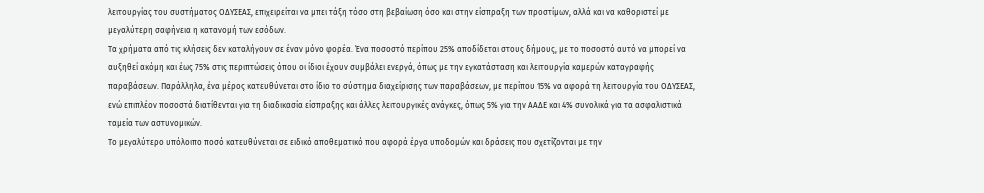λειτουργίας του συστήματος ΟΔΥΣΕΑΣ, επιχειρείται να μπει τάξη τόσο στη βεβαίωση όσο και στην είσπραξη των προστίμων, αλλά και να καθοριστεί με μεγαλύτερη σαφήνεια η κατανομή των εσόδων.
Τα χρήματα από τις κλήσεις δεν καταλήγουν σε έναν μόνο φορέα. Ένα ποσοστό περίπου 25% αποδίδεται στους δήμους, με το ποσοστό αυτό να μπορεί να αυξηθεί ακόμη και έως 75% στις περιπτώσεις όπου οι ίδιοι έχουν συμβάλει ενεργά, όπως με την εγκατάσταση και λειτουργία καμερών καταγραφής παραβάσεων. Παράλληλα, ένα μέρος κατευθύνεται στο ίδιο το σύστημα διαχείρισης των παραβάσεων, με περίπου 15% να αφορά τη λειτουργία του ΟΔΥΣΕΑΣ, ενώ επιπλέον ποσοστά διατίθενται για τη διαδικασία είσπραξης και άλλες λειτουργικές ανάγκες, όπως 5% για την ΑΑΔΕ και 4% συνολικά για τα ασφαλιστικά ταμεία των αστυνομικών.
Το μεγαλύτερο υπόλοιπο ποσό κατευθύνεται σε ειδικό αποθεματικό που αφορά έργα υποδομών και δράσεις που σχετίζονται με την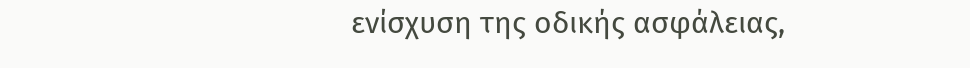ενίσχυση της οδικής ασφάλειας,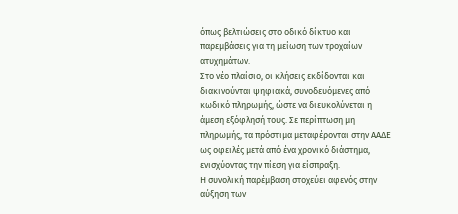όπως βελτιώσεις στο οδικό δίκτυο και παρεμβάσεις για τη μείωση των τροχαίων ατυχημάτων.
Στο νέο πλαίσιο, οι κλήσεις εκδίδονται και διακινούνται ψηφιακά, συνοδευόμενες από κωδικό πληρωμής, ώστε να διευκολύνεται η άμεση εξόφλησή τους. Σε περίπτωση μη πληρωμής, τα πρόστιμα μεταφέρονται στην ΑΑΔΕ ως οφειλές μετά από ένα χρονικό διάστημα, ενισχύοντας την πίεση για είσπραξη.
Η συνολική παρέμβαση στοχεύει αφενός στην αύξηση των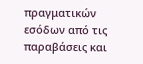πραγματικών εσόδων από τις παραβάσεις και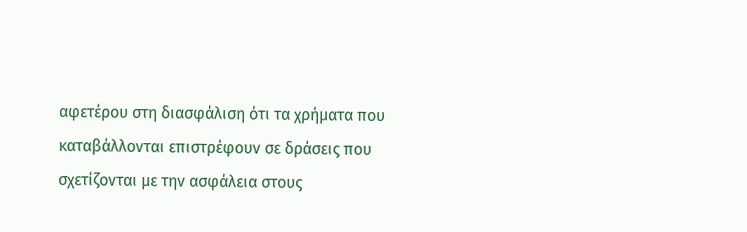αφετέρου στη διασφάλιση ότι τα χρήματα που καταβάλλονται επιστρέφουν σε δράσεις που σχετίζονται με την ασφάλεια στους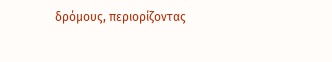δρόμους, περιορίζοντας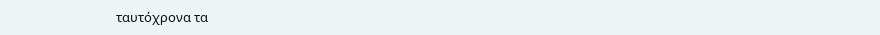ταυτόχρονα τα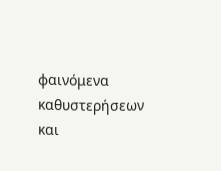φαινόμενα καθυστερήσεων και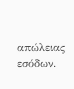απώλειας εσόδων.